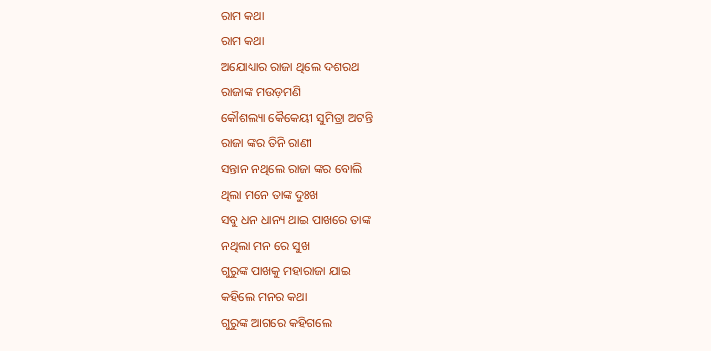ରାମ କଥା
ରାମ କଥା
ଅଯୋଧ୍ୟାର ରାଜା ଥିଲେ ଦଶରଥ
ରାଜାଙ୍କ ମଉଡ଼ମଣି
କୌଶଲ୍ୟା କୈକେୟୀ ସୁମିତ୍ରା ଅଟନ୍ତି
ରାଜା ଙ୍କର ତିନି ରାଣୀ
ସନ୍ତାନ ନଥିଲେ ରାଜା ଙ୍କର ବୋଲି
ଥିଲା ମନେ ତାଙ୍କ ଦୁଃଖ
ସବୁ ଧନ ଧାନ୍ୟ ଥାଇ ପାଖରେ ତାଙ୍କ
ନଥିଲା ମନ ରେ ସୁଖ
ଗୁରୁଙ୍କ ପାଖକୁ ମହାରାଜା ଯାଇ
କହିଲେ ମନର କଥା
ଗୁରୁଙ୍କ ଆଗରେ କହିଗଲେ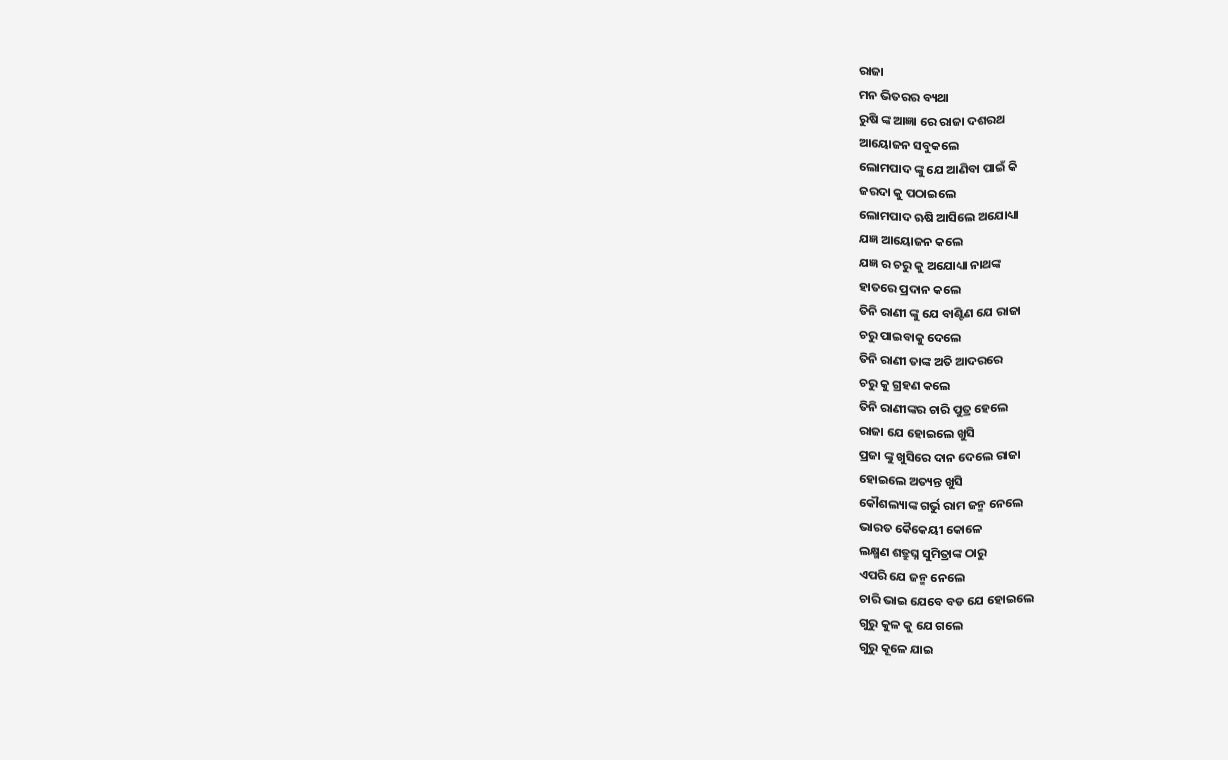ରାଜା
ମନ ଭିତରର ବ୍ୟଥା
ରୁଷି ଙ୍କ ଆଜ୍ଞା ରେ ରାଜା ଦଶରଥ
ଆୟୋଜନ ସବୁକଲେ
ଲୋମପାଦ ଙ୍କୁ ଯେ ଆଣିବା ପାଇଁ କି
ଜରଦା କୁ ପଠାଇଲେ
ଲୋମପାଦ ଋଷି ଆସିଲେ ଅଯୋଧ୍ୟା
ଯଜ୍ଞ ଆୟୋଜନ କଲେ
ଯଜ୍ଞ ର ଚରୁ କୁ ଅଯୋଧ୍ୟା ନାଥଙ୍କ
ହାତରେ ପ୍ରଦାନ କଲେ
ତିନି ରାଣୀ ଙ୍କୁ ଯେ ବାଣ୍ଟିଣ ଯେ ରାଜା
ଚରୁ ପାଇବାକୁ ଦେଲେ
ତିନି ରାଣୀ ତାଙ୍କ ଅତି ଆଦରରେ
ଚରୁ କୁ ଗ୍ରହଣ କଲେ
ତିନି ରାଣୀଙ୍କର ଚାରି ପୁତ୍ର ହେଲେ
ରାଜା ଯେ ହୋଇଲେ ଖୁସି
ପ୍ରଜା ଙ୍କୁ ଖୁସିରେ ଦାନ ଦେଲେ ରାଜା
ହୋଇଲେ ଅତ୍ୟନ୍ତ ଖୁସି
କୌଶଲ୍ୟାଙ୍କ ଗର୍ଭୁ ରାମ ଜନ୍ମ ନେଲେ
ଭାରତ କୈକେୟୀ କୋଳେ
ଲକ୍ଷ୍ମଣ ଶତ୍ରୁଘ୍ନ ସୁମିତ୍ରାଙ୍କ ଠାରୁ
ଏପରି ଯେ ଜନ୍ମ ନେଲେ
ଚାରି ଭାଇ ଯେବେ ବଡ ଯେ ହୋଇଲେ
ଗୁରୁ କୁଳ କୁ ଯେ ଗଲେ
ଗୁରୁ କୂଳେ ଯାଇ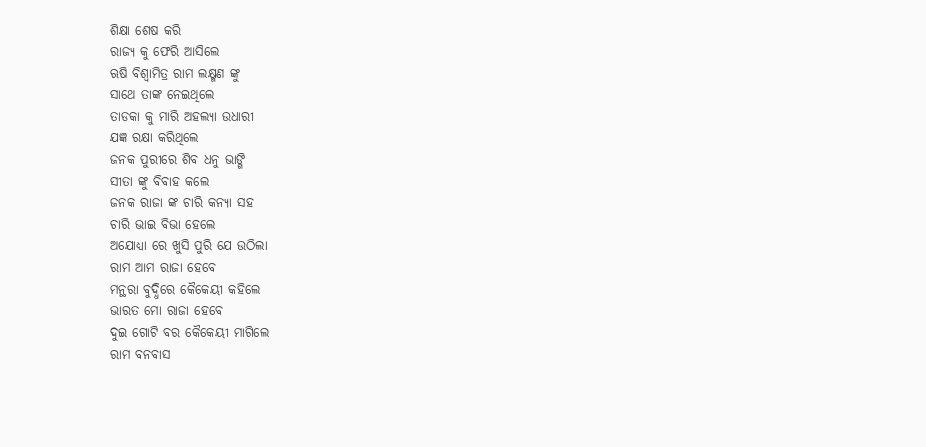ଶିକ୍ଷା ଶେଷ କରି
ରାଜ୍ୟ କୁ ଫେରି ଆସିଲେ
ଋଷି ବିଶ୍ଵାମିତ୍ର ରାମ ଲକ୍ଷ୍ମଣ ଙ୍କୁ
ସାଥେ ତାଙ୍କ ନେଇଥିଲେ
ତାଡକା କୁ ମାରି ଅହଲ୍ୟା ଉଧାରୀ
ଯଜ୍ଞ ରକ୍ଷା କରିଥିଲେ
ଜନକ ପୁରୀରେ ଶିବ ଧନୁ ଭାଙ୍ଗି
ସୀତା ଙ୍କୁ ବିବାହ କଲେ
ଜନକ ରାଜା ଙ୍କ ଚାରି କନ୍ୟା ସହ
ଚାରି ଭାଇ ବିଭା ହେଲେ
ଅଯୋଧ୍ୟା ରେ ଖୁସି ପୁରି ଯେ ଉଠିଲା
ରାମ ଆମ ରାଜା ହେବେ
ମନ୍ଥରା ବୁଦ୍ଧିରେ କୈକେୟୀ କହିଲେ
ଭାରତ ମୋ ରାଜା ହେବେ
ଦୁଇ ଗୋଟି ବର କୈକେୟୀ ମାଗିଲେ
ରାମ ବନବାସ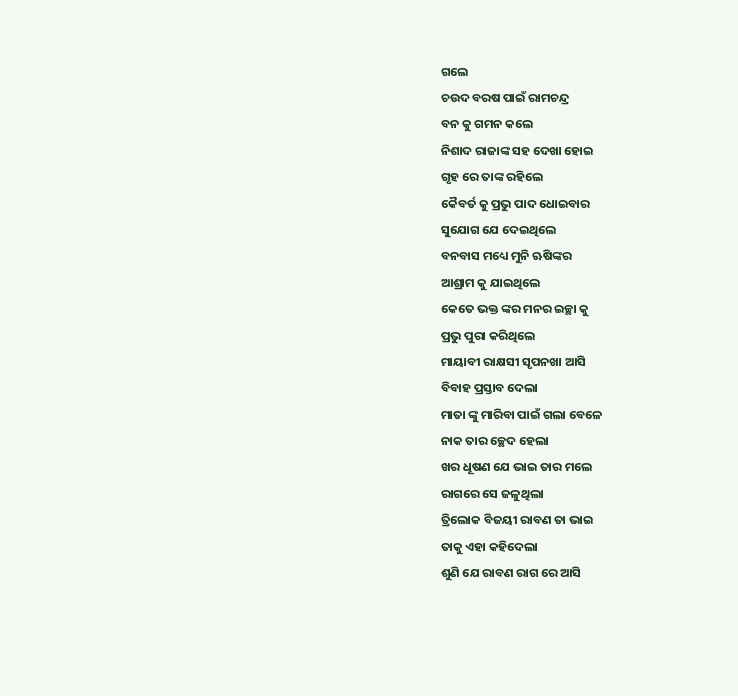ଗଲେ
ଚଉଦ ବରଷ ପାଇଁ ରାମଚନ୍ଦ୍ର
ବନ କୁ ଗମନ କଲେ
ନିଶାଦ ରାଜାଙ୍କ ସହ ଦେଖା ହୋଇ
ଗୃହ ରେ ତାଙ୍କ ରହିଲେ
କୈବର୍ତ କୁ ପ୍ରଭୁ ପାଦ ଧୋଇବାର
ସୁଯୋଗ ଯେ ଦେଇଥିଲେ
ବନବାସ ମଧ୍ୟେ ମୁନି ଋଷିଙ୍କର
ଆଶ୍ରାମ କୁ ଯାଇଥିଲେ
କେତେ ଭକ୍ତ ଙ୍କର ମନର ଇଚ୍ଛା କୁ
ପ୍ରଭୁ ପୁରା କରିଥିଲେ
ମାୟାବୀ ରାକ୍ଷସୀ ସୃପନଖା ଆସି
ବିବାହ ପ୍ରସ୍ତାବ ଦେଲା
ମାତା ଙ୍କୁ ମାରିବା ପାଇଁ ଗଲା ବେଳେ
ନାକ ତାର ଚ୍ଛେଦ ହେଲା
ଖର ଧୂଷଣ ଯେ ଭାଇ ତାର ମଲେ
ରାଗରେ ସେ ଜଳୁଥିଲା
ତ୍ରିଲୋକ ବିଜୟୀ ରାବଣ ତା ଭାଇ
ତାକୁ ଏହା କହିଦେଲା
ଶୁଣି ଯେ ରାବଣ ରାଗ ରେ ଆସି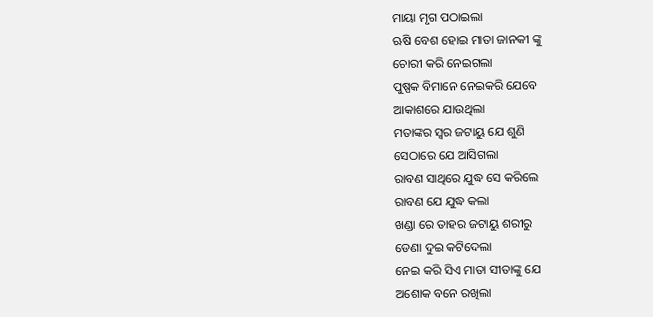ମାୟା ମୃଗ ପଠାଇଲା
ଋଷି ବେଶ ହୋଇ ମାତା ଜାନକୀ ଙ୍କୁ
ଚୋରୀ କରି ନେଇଗଲା
ପୁଷ୍ପକ ବିମାନେ ନେଇକରି ଯେବେ
ଆକାଶରେ ଯାଉଥିଲା
ମତାଙ୍କର ସ୍ବର ଜଟାୟୁ ଯେ ଶୁଣି
ସେଠାରେ ଯେ ଆସିଗଲା
ରାବଣ ସାଥିରେ ଯୁଦ୍ଧ ସେ କରିଲେ
ରାବଣ ଯେ ଯୁଦ୍ଧ କଲା
ଖଣ୍ଡା ରେ ତାହର ଜଟାୟୁ ଶରୀରୁ
ଡେଣା ଦୁଇ କଟିଦେଲା
ନେଇ କରି ସିଏ ମାତା ସୀତାଙ୍କୁ ଯେ
ଅଶୋକ ବନେ ରଖିଲା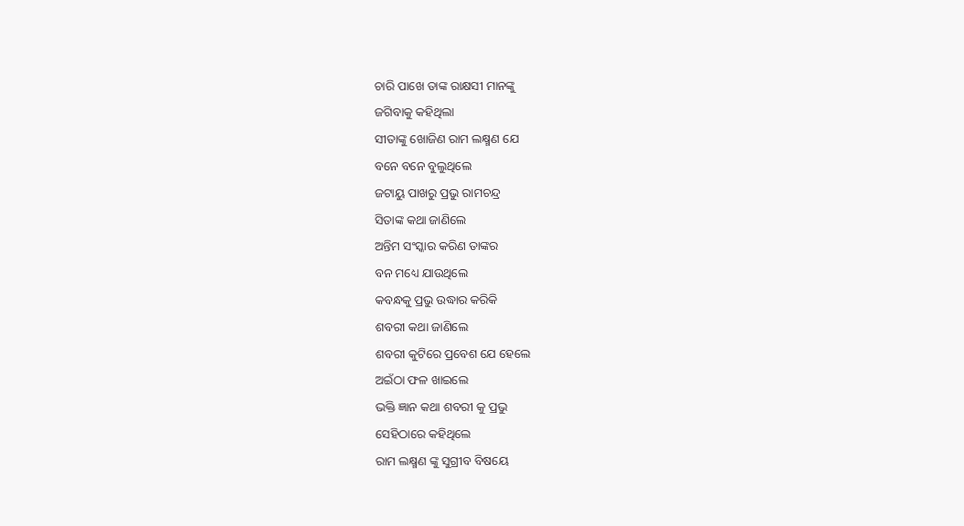ଚାରି ପାଖେ ତାଙ୍କ ରାକ୍ଷସୀ ମାନଙ୍କୁ
ଜଗିବାକୁ କହିଥିଲା
ସୀତାଙ୍କୁ ଖୋଜିଣ ରାମ ଲକ୍ଷ୍ମଣ ଯେ
ବନେ ବନେ ବୁଲୁଥିଲେ
ଜଟାୟୁ ପାଖରୁ ପ୍ରଭୁ ରାମଚନ୍ଦ୍ର
ସିତାଙ୍କ କଥା ଜାଣିଲେ
ଅନ୍ତିମ ସଂସ୍କାର କରିଣ ତାଙ୍କର
ବନ ମଧ୍ୟେ ଯାଉଥିଲେ
କବନ୍ଧକୁ ପ୍ରଭୁ ଉଦ୍ଧାର କରିକି
ଶବରୀ କଥା ଜାଣିଲେ
ଶବରୀ କୁଟିରେ ପ୍ରବେଶ ଯେ ହେଲେ
ଅଇଁଠା ଫଳ ଖାଇଲେ
ଭକ୍ତି ଜ୍ଞାନ କଥା ଶବରୀ କୁ ପ୍ରଭୁ
ସେହିଠାରେ କହିଥିଲେ
ରାମ ଲକ୍ଷ୍ମଣ ଙ୍କୁ ସୁଗ୍ରୀବ ବିଷୟେ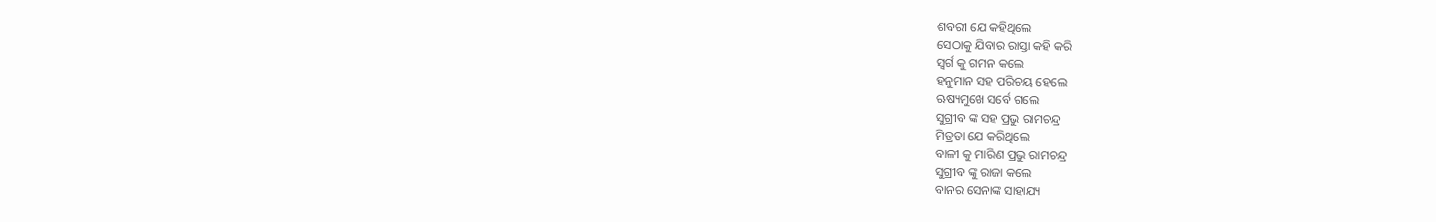ଶବରୀ ଯେ କହିଥିଲେ
ସେଠାକୁ ଯିବାର ରାସ୍ତା କହି କରି
ସ୍ଵର୍ଗ କୁ ଗମନ କଲେ
ହନୁମାନ ସହ ପରିଚୟ ହେଲେ
ଋଷ୍ୟମୁଖେ ସର୍ବେ ଗଲେ
ସୁଗ୍ରୀବ ଙ୍କ ସହ ପ୍ରଭୁ ରାମଚନ୍ଦ୍ର
ମିତ୍ରତା ଯେ କରିଥିଲେ
ବାଳୀ କୁ ମାରିଣ ପ୍ରଭୁ ରାମଚନ୍ଦ୍ର
ସୁଗ୍ରୀବ ଙ୍କୁ ରାଜା କଲେ
ବାନର ସେନାଙ୍କ ସାହାଯ୍ୟ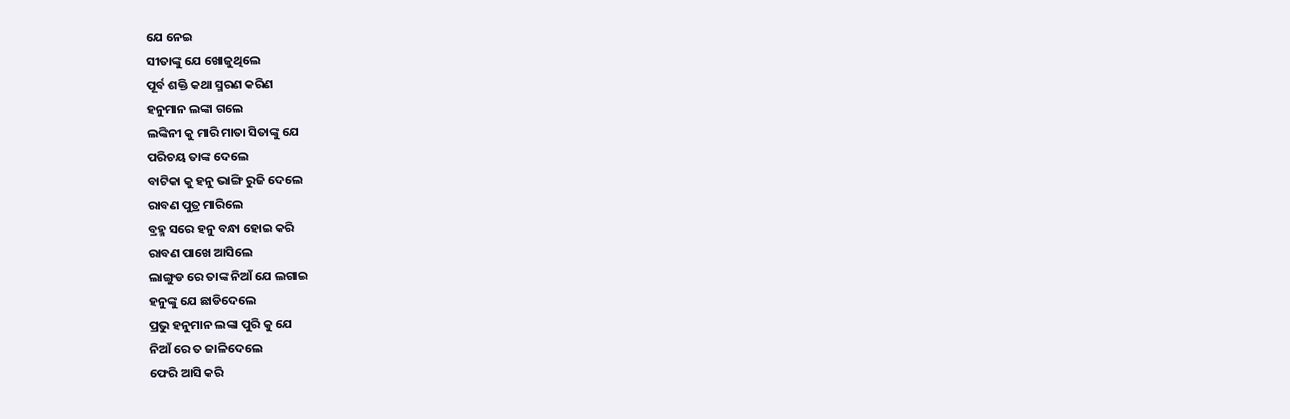ଯେ ନେଇ
ସୀତାଙ୍କୁ ଯେ ଖୋଜୁଥିଲେ
ପୂର୍ବ ଶକ୍ତି କଥା ସ୍ମରଣ କରିଣ
ହନୁମାନ ଲଙ୍କା ଗଲେ
ଲଙ୍କିନୀ କୁ ମାରି ମାତା ସିତାଙ୍କୁ ଯେ
ପରିଚୟ ତାଙ୍କ ଦେଲେ
ବାଟିକା କୁ ହନୁ ଭାଙ୍ଗି ରୁଜି ଦେଲେ
ରାବଣ ପୁତ୍ର ମାରିଲେ
ବ୍ରହ୍ମ ସରେ ହନୁ ବନ୍ଧା ହୋଇ କରି
ରାବଣ ପାଖେ ଆସିଲେ
ଲାଙ୍ଗୁଡ ରେ ତାଙ୍କ ନିଆଁ ଯେ ଲଗାଇ
ହନୁଙ୍କୁ ଯେ ଛାଡିଦେଲେ
ପ୍ରଭୁ ହନୁମାନ ଲଙ୍କା ପୁରି କୁ ଯେ
ନିଆଁ ରେ ତ ଜାଳିଦେଲେ
ଫେରି ଆସି କରି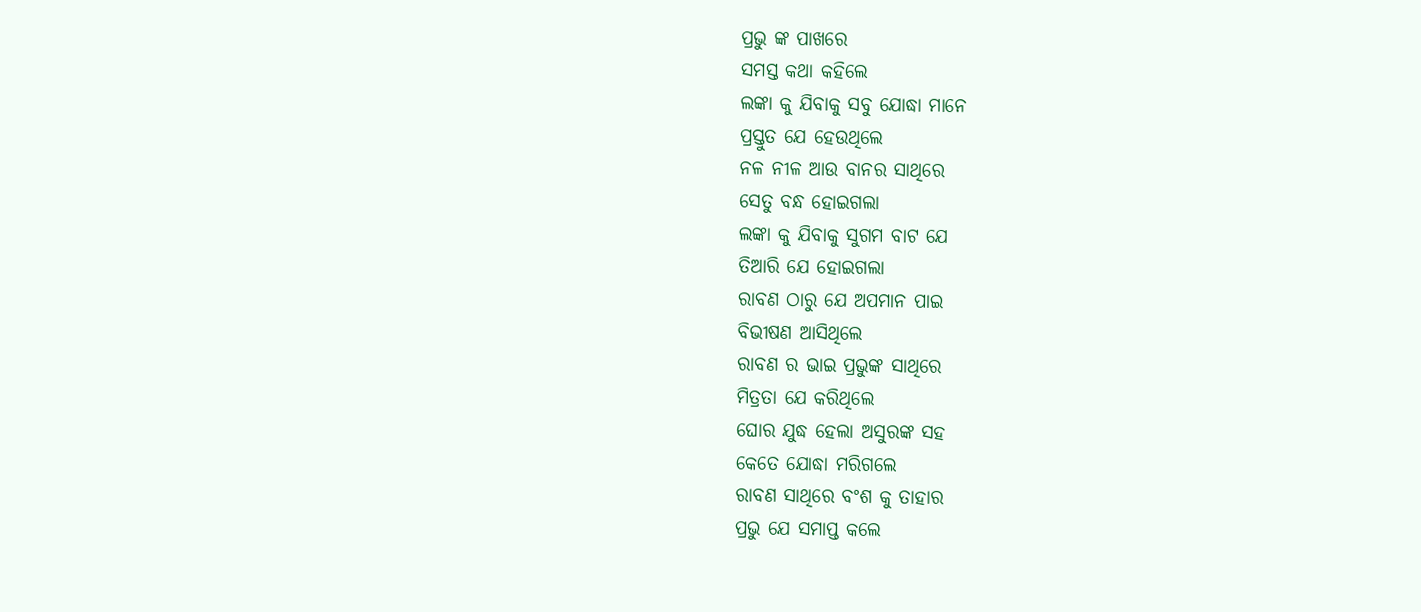ପ୍ରଭୁ ଙ୍କ ପାଖରେ
ସମସ୍ତ କଥା କହିଲେ
ଲଙ୍କା କୁ ଯିବାକୁ ସବୁ ଯୋଦ୍ଧା ମାନେ
ପ୍ରସ୍ତୁତ ଯେ ହେଉଥିଲେ
ନଳ ନୀଳ ଆଉ ବାନର ସାଥିରେ
ସେତୁ ବନ୍ଧ ହୋଇଗଲା
ଲଙ୍କା କୁ ଯିବାକୁ ସୁଗମ ବାଟ ଯେ
ତିଆରି ଯେ ହୋଇଗଲା
ରାବଣ ଠାରୁ ଯେ ଅପମାନ ପାଇ
ବିଭୀଷଣ ଆସିଥିଲେ
ରାବଣ ର ଭାଇ ପ୍ରଭୁଙ୍କ ସାଥିରେ
ମିତ୍ରତା ଯେ କରିଥିଲେ
ଘୋର ଯୁଦ୍ଧ ହେଲା ଅସୁରଙ୍କ ସହ
କେତେ ଯୋଦ୍ଧା ମରିଗଲେ
ରାବଣ ସାଥିରେ ବଂଶ କୁ ତାହାର
ପ୍ରଭୁ ଯେ ସମାପ୍ତ କଲେ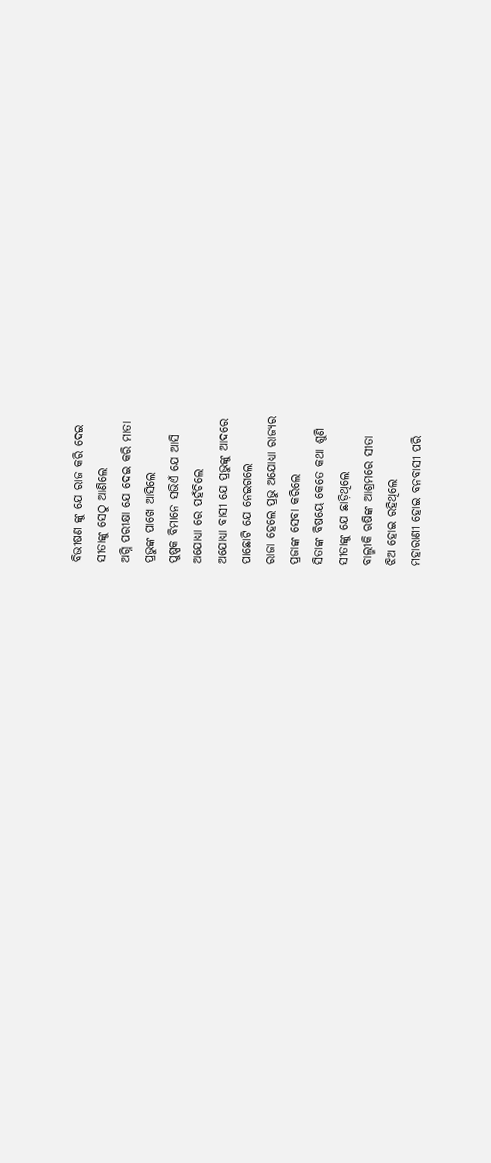ବିଭୀଷଣ ଙ୍କୁ ଯେ ରାଜ କରି ଦେଇ
ସୀତାଙ୍କୁ ସେଠୁ ଆଣିଲେ
ଅଗ୍ନି ପରୀକ୍ଷା ଯେ ଦେଇ କରି ମାତା
ପ୍ରଭୁଙ୍କ ପାଖେ ଆସିଲେ
ପୁଷ୍ପକ ବିମାନେ ସଭିଏଁ ଯେ ଆସି
ଅଯୋଧ୍ୟା ରେ ପହଁଚିଲେ
ଅଯୋଧ୍ୟା ବାସୀ ଯେ ପ୍ରଭୁଙ୍କୁ ଆଦରେ
ପାଛୋଟି ଯେ ନେଇଗଲେ
ରାଜା ହେଲେ ପ୍ରଭୁ ଅଯୋଧ୍ୟା ରାଜ୍ୟର
ପ୍ରଜାଙ୍କ ସେବା କରିଲେ
ସିତାଙ୍କ ବିଷୟେ କେତେ କଥା ଶୁଣି
ସୀତାଙ୍କୁ ଯେ ଛାଡ଼ିଥିଲେ
ବାଲ୍ମୀକି ଋଷିଙ୍କ ଆଶ୍ରମରେ ସୀତା
ଝିଅ ହୋଇ ରହିଥିଲେ
ମହାରାଣୀ ହୋଇ ବନବାସୀ ପରି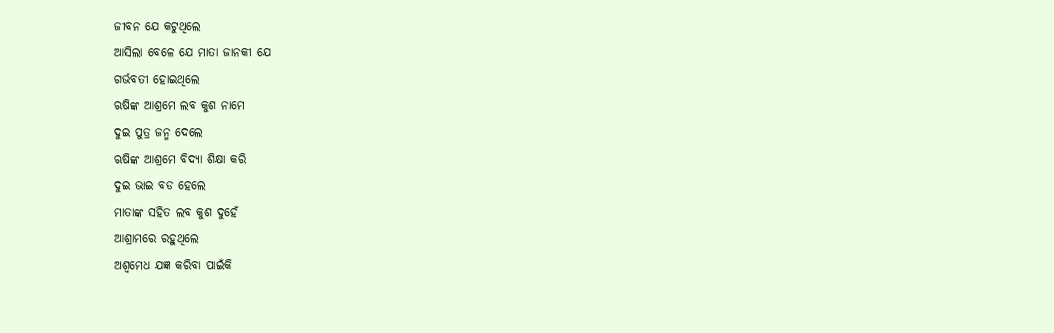ଜୀବନ ଯେ କଟୁଥିଲେ
ଆସିଲା ବେଳେ ଯେ ମାତା ଜାନକୀ ଯେ
ଗର୍ଭବତୀ ହୋଇଥିଲେ
ଋଷିଙ୍କ ଆଶ୍ରମେ ଲବ କୁଶ ନାମେ
ଦୁଇ ପୁତ୍ର ଜନ୍ମ ଦେଲେ
ଋଷିଙ୍କ ଆଶ୍ରମେ ବିଦ୍ୟା ଶିକ୍ଷା କରି
ଦୁଇ ଭାଇ ବଡ ହେଲେ
ମାତାଙ୍କ ସହିତ ଲବ କୁଶ ଦୁହେଁ
ଆଶ୍ରାମରେ ରହୁଥିଲେ
ଅଶ୍ଵମେଧ ଯଜ୍ଞ କରିବା ପାଇଁକି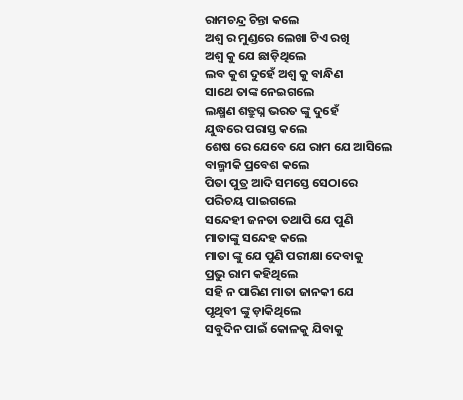ରାମଚନ୍ଦ୍ର ଚିନ୍ତା କଲେ
ଅଶ୍ଵ ର ମୁଣ୍ଡରେ ଲେଖା ଟିଏ ରଖି
ଅଶ୍ଵ କୁ ଯେ ଛାଡ଼ିଥିଲେ
ଲବ କୁଶ ଦୁହେଁ ଅଶ୍ଵ କୁ ବାନ୍ଧିଣ
ସାଥେ ତାଙ୍କ ନେଇଗଲେ
ଲକ୍ଷ୍ମଣ ଶତ୍ରୁଘ୍ନ ଭରତ ଙ୍କୁ ଦୁହେଁ
ଯୁଦ୍ଧରେ ପରାସ୍ତ କଲେ
ଶେଷ ରେ ଯେବେ ଯେ ରାମ ଯେ ଆସିଲେ
ବାଲ୍ମୀକି ପ୍ରବେଶ କଲେ
ପିତା ପୁତ୍ର ଆଦି ସମସ୍ତେ ସେଠାରେ
ପରିଚୟ ପାଇଗଲେ
ସନ୍ଦେହୀ ଜନତା ତଥାପି ଯେ ପୁଣି
ମାତାଙ୍କୁ ସନ୍ଦେହ କଲେ
ମାତା ଙ୍କୁ ଯେ ପୁଣି ପରୀକ୍ଷା ଦେବାକୁ
ପ୍ରଭୁ ରାମ କହିଥିଲେ
ସହି ନ ପାରିଣ ମାତା ଜାନକୀ ଯେ
ପୃଥିବୀ ଙ୍କୁ ଡ଼ାକିଥିଲେ
ସବୁଦିନ ପାଇଁ କୋଳକୁ ଯିବାକୁ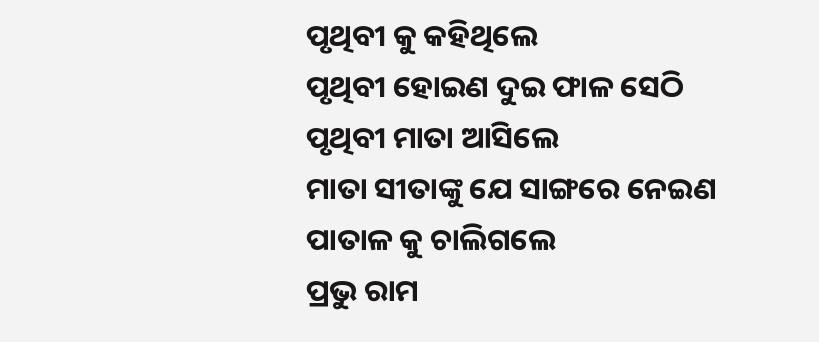ପୃଥିବୀ କୁ କହିଥିଲେ
ପୃଥିବୀ ହୋଇଣ ଦୁଇ ଫାଳ ସେଠି
ପୃଥିବୀ ମାତା ଆସିଲେ
ମାତା ସୀତାଙ୍କୁ ଯେ ସାଙ୍ଗରେ ନେଇଣ
ପାତାଳ କୁ ଚାଲିଗଲେ
ପ୍ରଭୁ ରାମ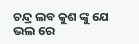ଚନ୍ଦ୍ର ଲବ କୁଶ ଙ୍କୁ ଯେ
ଭଲ ରେ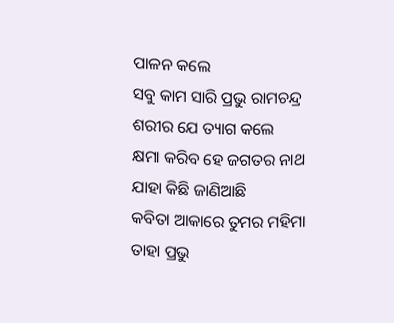ପାଳନ କଲେ
ସବୁ କାମ ସାରି ପ୍ରଭୁ ରାମଚନ୍ଦ୍ର
ଶରୀର ଯେ ତ୍ୟାଗ କଲେ
କ୍ଷମା କରିବ ହେ ଜଗତର ନାଥ
ଯାହା କିଛି ଜାଣିଆଛି
କବିତା ଆକାରେ ତୁମର ମହିମା
ତାହା ପ୍ରଭୁ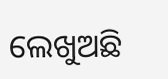ଲେଖୁଅଛି